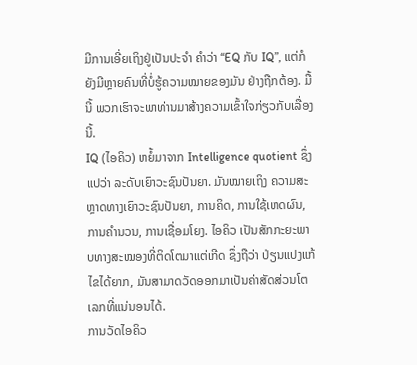ມີການເອີ່ຍເຖິງຢູ່ເປັນປະຈຳ ຄຳວ່າ “EQ ກັບ IQ”, ແຕ່ກໍຍັງມີຫຼາຍຄົນທີ່ບໍ່ຮູ້ຄວາມໝາຍຂອງມັນ ຢ່າງຖືກຕ້ອງ. ມື້ນີ້ ພວກເຮົາຈະພາທ່ານມາສ້າງຄວາມເຂົ້າໃຈກ່ຽວກັບເລື່ອງນີ້.
IQ (ໄອຄິວ) ຫຍໍ້ມາຈາກ Intelligence quotient ຊຶ່ງແປວ່າ ລະດັບເຍົາວະຊົນປັນຍາ. ມັນໝາຍເຖິງ ຄວາມສະຫຼາດທາງເຍົາວະຊົນປັນຍາ, ການຄິດ, ການໃຊ້ເຫດຜົນ, ການຄຳນວນ, ການເຊື່ອມໂຍງ. ໄອຄິວ ເປັນສັກກະຍະພາບທາງສະໝອງທີ່ຕິດໂຕມາແຕ່ເກີດ ຊຶ່ງຖືວ່າ ປ່ຽນແປງແກ້ໄຂໄດ້ຍາກ, ມັນສາມາດວັດອອກມາເປັນຄ່າສັດສ່ວນໂຕເລກທີ່ແນ່ນອນໄດ້.
ການວັດໄອຄິວ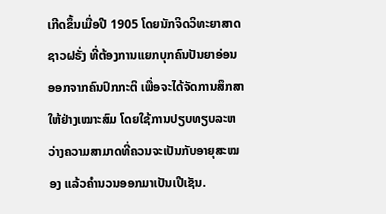ເກີດຂຶ້ນເມື່ອປີ 1905 ໂດຍນັກຈິດວິທະຍາສາດຊາວຝຣັ່ງ ທີ່ຕ້ອງການແຍກບຸກຄົນປັນຍາອ່ອນອອກຈາກຄົນປົກກະຕິ ເພື່ອຈະໄດ້ຈັດການສຶກສາໃຫ້ຢ່າງເໝາະສົມ ໂດຍໃຊ້ການປຽບທຽບລະຫວ່າງຄວາມສາມາດທີ່ຄວນຈະເປັນກັບອາຍຸສະໝອງ ແລ້ວຄຳນວນອອກມາເປັນເປີເຊັນ.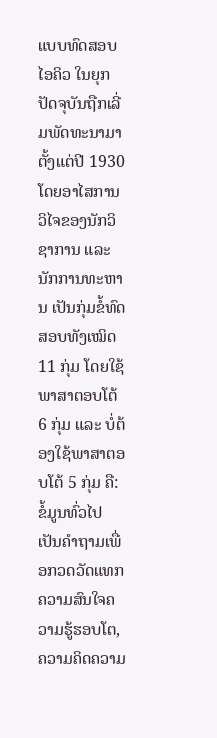ແບບທົດສອບ ໄອຄິວ ໃນຍຸກປັດຈຸບັນຖືກເລີ່ມພັດທະນາມາຕັ້ງແຕ່ປີ 1930 ໂດຍອາໄສການວິໄຈຂອງນັກວິຊາການ ແລະ ນັກການທະຫານ ເປັນກຸ່ມຂໍ້ທົດສອບທັງເໝິດ 11 ກຸ່ມ ໂດຍໃຊ້ພາສາຕອບໂຕ້ 6 ກຸ່ມ ແລະ ບໍ່ຕ້ອງໃຊ້ພາສາຕອບໂຕ້ 5 ກຸ່ມ ຄື: ຂໍ້ມູນທົ່ວໄປ ເປັນຄຳຖາມເພື່ອກວດວັດແທກຄວາມສົນໃຈຄວາມຮູ້ຮອບໂຕ, ຄວາມຄິດຄວາມ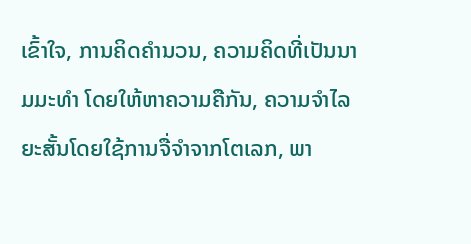ເຂົ້າໃຈ, ການຄິດຄຳນວນ, ຄວາມຄິດທີ່ເປັນນາມມະທຳ ໂດຍໃຫ້ຫາຄວາມຄືກັນ, ຄວາມຈຳໄລຍະສັ້ນໂດຍໃຊ້ການຈື່ຈຳຈາກໂຕເລກ, ພາ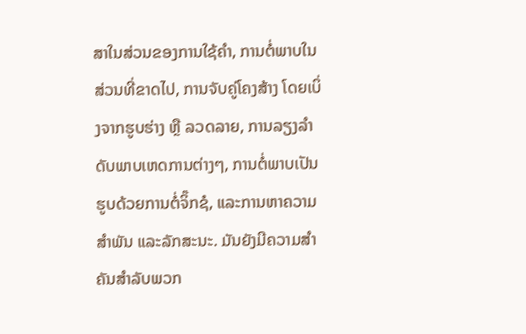ສາໃນສ່ວນຂອງການໃຊ້ຄຳ, ການຕໍ່ພາບໃນສ່ວນທີ່ຂາດໄປ, ການຈັບຄູ່ໂຄງສ້າງ ໂດຍເບິ່ງຈາກຮູບຮ່າງ ຫຼື ລວດລາຍ, ການລຽງລຳດັບພາບເຫດການຕ່າງໆ, ການຕໍ່ພາບເປັນຮູບດ້ວຍການຕໍ່ຈິ໊ກຊໍ, ແລະການຫາຄວາມສຳພັນ ແລະລັກສະນະ. ມັນຍັງມີຄວາມສໍາຄັນສໍາລັບພວກ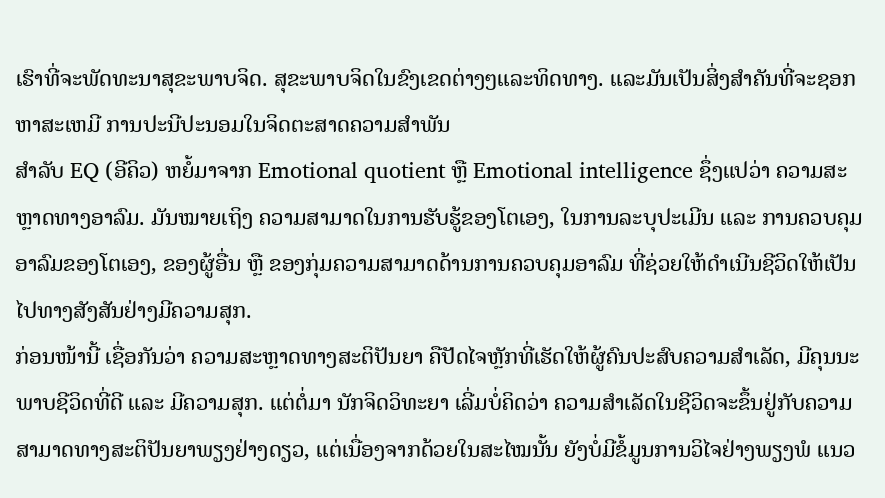ເຮົາທີ່ຈະພັດທະນາສຸຂະພາບຈິດ. ສຸຂະພາບຈິດໃນຂົງເຂດຕ່າງໆແລະທິດທາງ. ແລະມັນເປັນສິ່ງສໍາຄັນທີ່ຈະຊອກຫາສະເຫມີ ການປະນີປະນອມໃນຈິດຕະສາດຄວາມສໍາພັນ
ສຳລັບ EQ (ອີຄິວ) ຫຍໍ້ມາຈາກ Emotional quotient ຫຼື Emotional intelligence ຊຶ່ງແປວ່າ ຄວາມສະຫຼາດທາງອາລົມ. ມັນໝາຍເຖິງ ຄວາມສາມາດໃນການຮັບຮູ້ຂອງໂຕເອງ, ໃນການລະບຸປະເມີນ ແລະ ການຄວບຄຸມອາລົມຂອງໂຕເອງ, ຂອງຜູ້ອື່ນ ຫຼື ຂອງກຸ່ມຄວາມສາມາດດ້ານການຄວບຄຸມອາລົມ ທີ່ຊ່ວຍໃຫ້ດຳເນີນຊີວິດໃຫ້ເປັນໄປທາງສັງສັນຢ່າງມີຄວາມສຸກ.
ກ່ອນໜ້ານີ້ ເຊື່ອກັນວ່າ ຄວາມສະຫຼາດທາງສະຕິປັນຍາ ຄືປັດໄຈຫຼັກທີ່ເຮັດໃຫ້ຜູ້ຄົນປະສົບຄວາມສຳເລັດ, ມີຄຸນນະພາບຊີວິດທີ່ດີ ແລະ ມີຄວາມສຸກ. ແຕ່ຕໍ່ມາ ນັກຈິດວິທະຍາ ເລີ່ມບໍ່ຄິດວ່າ ຄວາມສຳເລັດໃນຊີວິດຈະຂຶ້ນຢູ່ກັບຄວາມສາມາດທາງສະຕິປັນຍາພຽງຢ່າງດຽວ, ແຕ່ເນື່ອງຈາກດ້ວຍໃນສະໄໝນັ້ນ ຍັງບໍ່ມີຂໍ້ມູນການວິໄຈຢ່າງພຽງພໍ ແນວ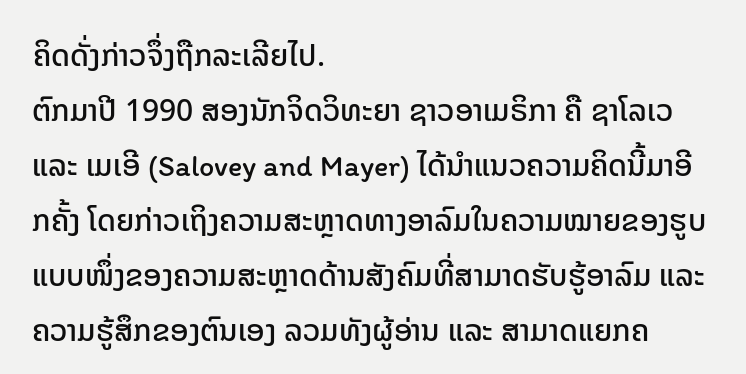ຄິດດັ່ງກ່າວຈຶ່ງຖືກລະເລີຍໄປ.
ຕົກມາປີ 1990 ສອງນັກຈິດວິທະຍາ ຊາວອາເມຣິກາ ຄື ຊາໂລເວ ແລະ ເມເອີ (Salovey and Mayer) ໄດ້ນຳແນວຄວາມຄິດນີ້ມາອີກຄັ້ງ ໂດຍກ່າວເຖິງຄວາມສະຫຼາດທາງອາລົມໃນຄວາມໝາຍຂອງຮູບແບບໜຶ່ງຂອງຄວາມສະຫຼາດດ້ານສັງຄົມທີ່ສາມາດຮັບຮູ້ອາລົມ ແລະ ຄວາມຮູ້ສຶກຂອງຕົນເອງ ລວມທັງຜູ້ອ່ານ ແລະ ສາມາດແຍກຄ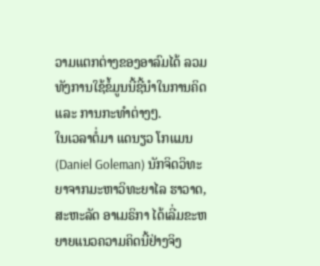ວາມແຕກຕ່າງຂອງອາລົມໄດ້ ລວມທັງການໃຊ້ຂໍ້ມູນນີ້ຊີ້ນຳໃນການຄິດ ແລະ ການກະທຳຕ່າງໆ.
ໃນເວລາຕໍ່ມາ ແດນຽວ ໂກແມນ (Daniel Goleman) ນັກຈິດວິທະຍາຈາກມະຫາວິທະຍາໄລ ຮາວາດ, ສະຫະລັດ ອາເມຣິກາ ໄດ້ເລີ່ມຂະຫຍາຍແນວຄວາມຄິດນີ້ຢ່າງຈິງ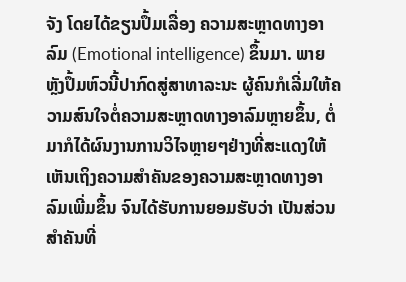ຈັງ ໂດຍໄດ້ຂຽນປຶ້ມເລື່ອງ ຄວາມສະຫຼາດທາງອາລົມ (Emotional intelligence) ຂຶ້ນມາ. ພາຍຫຼັງປຶ້ມຫົວນີ້ປາກົດສູ່ສາທາລະນະ ຜູ້ຄົນກໍເລີ່ມໃຫ້ຄວາມສົນໃຈຕໍ່ຄວາມສະຫຼາດທາງອາລົມຫຼາຍຂຶ້ນ, ຕໍ່ມາກໍໄດ້ຜົນງານການວິໄຈຫຼາຍໆຢ່າງທີ່ສະແດງໃຫ້ເຫັນເຖິງຄວາມສຳຄັນຂອງຄວາມສະຫຼາດທາງອາລົມເພີ່ມຂຶ້ນ ຈົນໄດ້ຮັບການຍອມຮັບວ່າ ເປັນສ່ວນສຳຄັນທີ່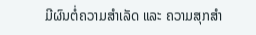ມີຜົນຕໍ່ຄວາມສຳເລັດ ແລະ ຄວາມສຸກສຳ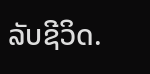ລັບຊີວິດ.